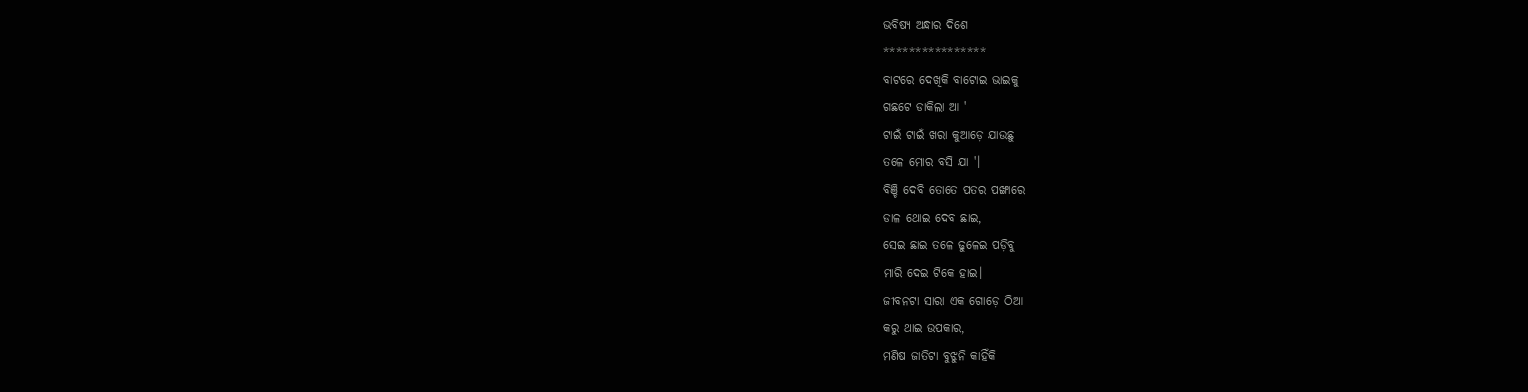ଭବିଷ୍ୟ ଅନ୍ଧାର ଦିଶେ
****************
ବାଟରେ ଦେଖିକି ବାଟୋଇ ଭାଇକୁ
ଗଛଟେ ଡାକିଲା ଆ '
ଟାଇଁ ଟାଇଁ ଖରା କୁଆଡ଼େ ଯାଉଛୁ
ତଳେ ମୋର ବସି ଯା '।
ବିଞ୍ଚି ଦେବି ତୋତେ ପତର ପଙ୍ଖାରେ
ଡାଳ ଥୋଇ ଦେବ ଛାଇ,
ସେଇ ଛାଇ ତଳେ ଢୁଳେଇ ପଡ଼ିବୁ
ମାରି ଦେଇ ଟିକେ ହାଇ।
ଜୀବନଟା ସାରା ଏକ ଗୋଡ଼େ ଠିଆ
କରୁ ଥାଇ ଉପକାର,
ମଣିଷ ଜାତିଟା ବୁଝୁନି କାହିଁକି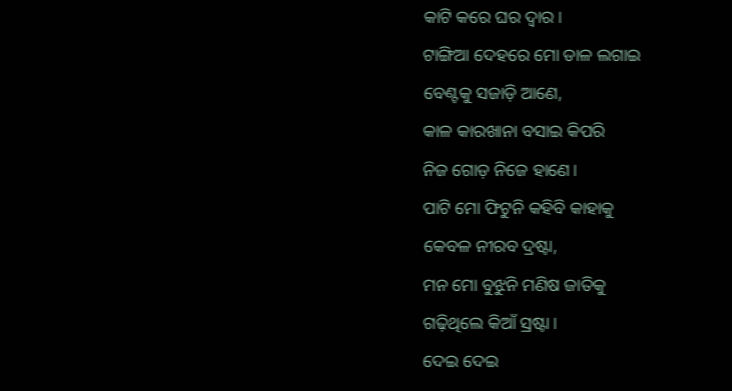କାଟି କରେ ଘର ଦ୍ବାର।
ଟାଙ୍ଗିଆ ଦେହରେ ମୋ ଡାଳ ଲଗାଇ
ବେଣ୍ଟକୁ ସଜାଡ଼ି ଆଣେ,
କାଳ କାରଖାନା ବସାଇ କିପରି
ନିଜ ଗୋଡ଼ ନିଜେ ହାଣେ।
ପାଟି ମୋ ଫିଟୁନି କହିବି କାହାକୁ
କେବଳ ନୀରବ ଦ୍ରଷ୍ଟା,
ମନ ମୋ ବୁଝୁନି ମଣିଷ ଜାତିକୁ
ଗଢ଼ିଥିଲେ କିଆଁ ସ୍ରଷ୍ଟା।
ଦେଇ ଦେଇ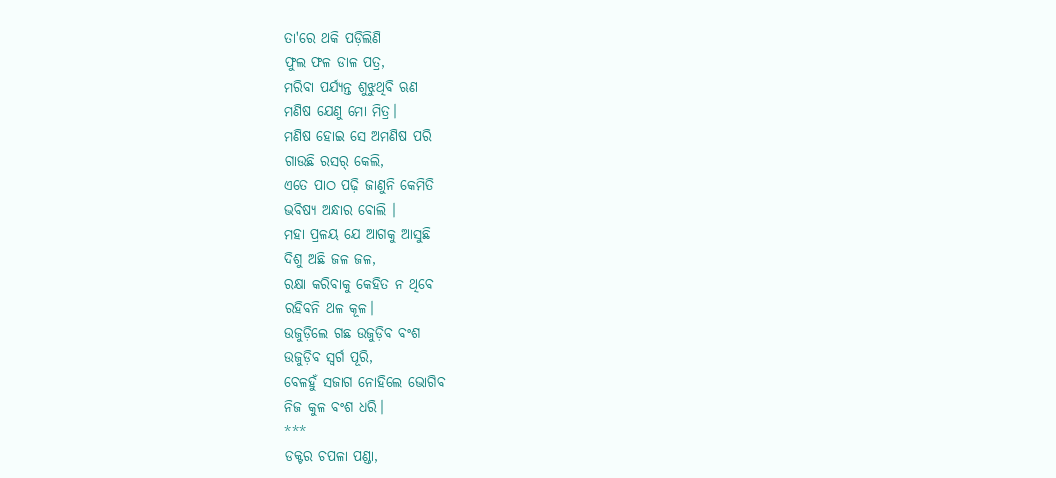ତା'ରେ ଥକି ପଡ଼ିଲିଣି
ଫୁଲ ଫଳ ଡାଳ ପତ୍ର,
ମରିବା ପର୍ଯ୍ୟନ୍ତ ଶୁଝୁଥିବି ଋଣ
ମଣିଷ ଯେଣୁ ମୋ ମିତ୍ର।
ମଣିଷ ହୋଇ ସେ ଅମଣିଷ ପରି
ଗାଉଛି ରସର୍ କେଲି,
ଏତେ ପାଠ ପଢ଼ି ଜାଣୁନି କେମିତି
ଭବିଷ୍ୟ ଅନ୍ଧାର ବୋଲି ।
ମହା ପ୍ରଳୟ ଯେ ଆଗକୁ ଆସୁଛି
ଦିଶୁ ଅଛି ଜଳ ଜଳ,
ରକ୍ଷା କରିବାକୁ କେହିତ ନ ଥିବେ
ରହିବନି ଥଳ କୂଳ।
ଉଜୁଡ଼ିଲେ ଗଛ ଉଜୁଡ଼ିବ ବଂଶ
ଉଜୁଡ଼ିବ ସ୍ବର୍ଗ ପୂରି,
ବେଳହୁଁ ସଜାଗ ନୋହିଲେ ଭୋଗିବ
ନିଜ କୁଳ ବଂଶ ଧରି।
***
ଡକ୍ଟର ଚପଳା ପଣ୍ଡା,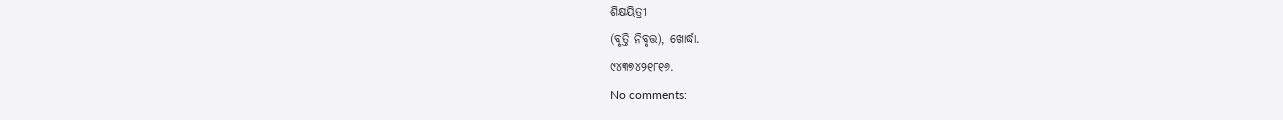ଶିକ୍ଷୟିତ୍ରୀ
(ବୃତ୍ତି ନିବୃତ୍ତ), ଖୋର୍ଦ୍ଧା.
୯୪୩୭୪୨୧୮୧୬.
No comments: